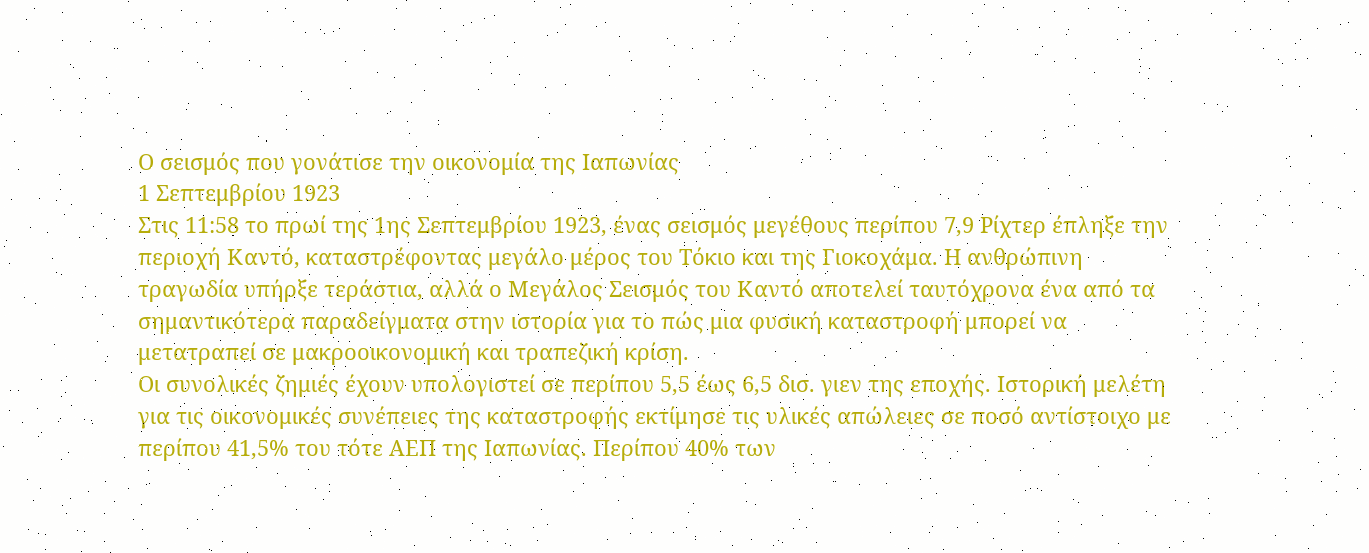Ο σεισμός που γονάτισε την οικονομία της Ιαπωνίας
1 Σεπτεμβρίου 1923
Στις 11:58 το πρωί της 1ης Σεπτεμβρίου 1923, ένας σεισμός μεγέθους περίπου 7,9 Ρίχτερ έπληξε την περιοχή Καντό, καταστρέφοντας μεγάλο μέρος του Τόκιο και της Γιοκοχάμα. Η ανθρώπινη τραγωδία υπήρξε τεράστια, αλλά ο Μεγάλος Σεισμός του Καντό αποτελεί ταυτόχρονα ένα από τα σημαντικότερα παραδείγματα στην ιστορία για το πώς μια φυσική καταστροφή μπορεί να μετατραπεί σε μακροοικονομική και τραπεζική κρίση.
Οι συνολικές ζημιές έχουν υπολογιστεί σε περίπου 5,5 έως 6,5 δισ. γιεν της εποχής. Ιστορική μελέτη για τις οικονομικές συνέπειες της καταστροφής εκτίμησε τις υλικές απώλειες σε ποσό αντίστοιχο με περίπου 41,5% του τότε ΑΕΠ της Ιαπωνίας. Περίπου 40% των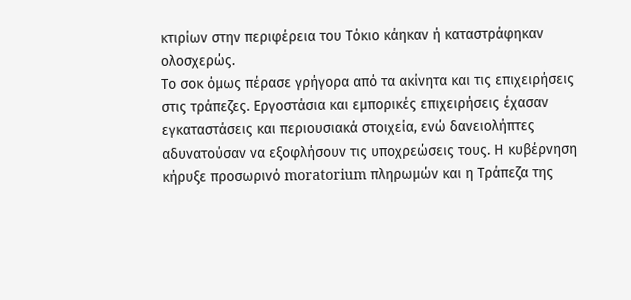κτιρίων στην περιφέρεια του Τόκιο κάηκαν ή καταστράφηκαν ολοσχερώς.
Το σοκ όμως πέρασε γρήγορα από τα ακίνητα και τις επιχειρήσεις στις τράπεζες. Εργοστάσια και εμπορικές επιχειρήσεις έχασαν εγκαταστάσεις και περιουσιακά στοιχεία, ενώ δανειολήπτες αδυνατούσαν να εξοφλήσουν τις υποχρεώσεις τους. Η κυβέρνηση κήρυξε προσωρινό moratorium πληρωμών και η Τράπεζα της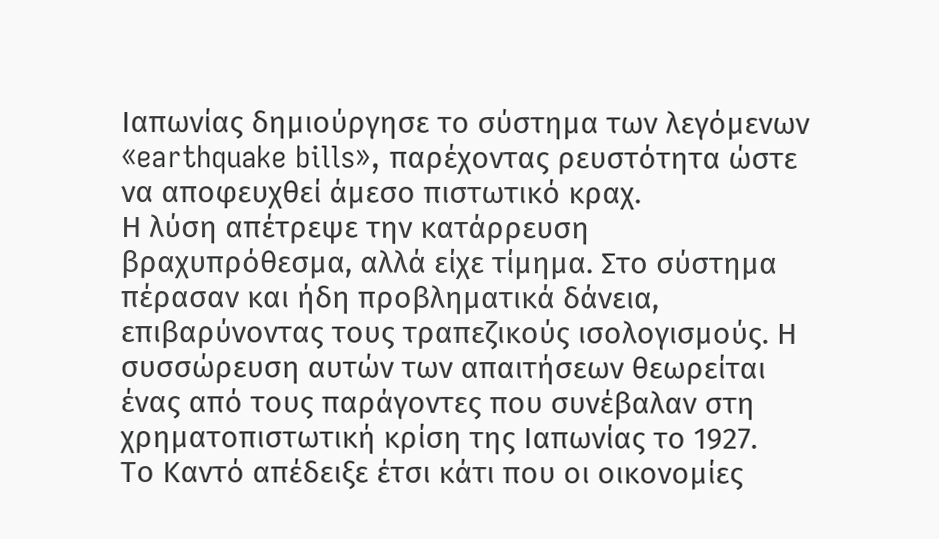Ιαπωνίας δημιούργησε το σύστημα των λεγόμενων «earthquake bills», παρέχοντας ρευστότητα ώστε να αποφευχθεί άμεσο πιστωτικό κραχ.
Η λύση απέτρεψε την κατάρρευση βραχυπρόθεσμα, αλλά είχε τίμημα. Στο σύστημα πέρασαν και ήδη προβληματικά δάνεια, επιβαρύνοντας τους τραπεζικούς ισολογισμούς. Η συσσώρευση αυτών των απαιτήσεων θεωρείται ένας από τους παράγοντες που συνέβαλαν στη χρηματοπιστωτική κρίση της Ιαπωνίας το 1927.
Το Καντό απέδειξε έτσι κάτι που οι οικονομίες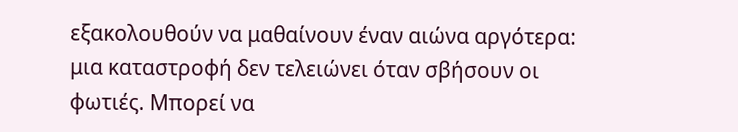εξακολουθούν να μαθαίνουν έναν αιώνα αργότερα: μια καταστροφή δεν τελειώνει όταν σβήσουν οι φωτιές. Μπορεί να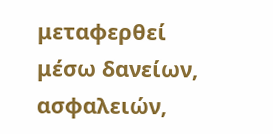μεταφερθεί μέσω δανείων, ασφαλειών,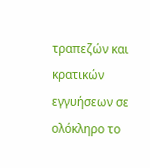τραπεζών και κρατικών εγγυήσεων σε ολόκληρο το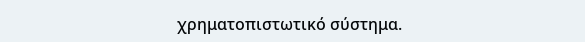χρηματοπιστωτικό σύστημα.